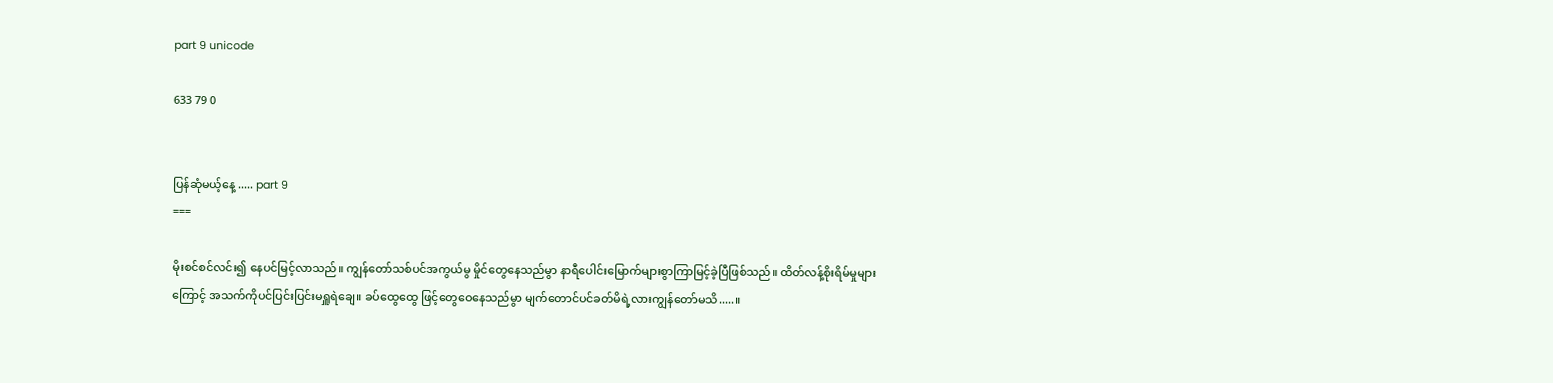part 9 unicode

633 79 0


ပြန်ဆုံမယ့်နေ့ ..... part 9
===

မိုးစင်စင်လင်း၍ နေပင်မြင့်လာသည်။ ကျွန်တော်သစ်ပင်အကွယ်မွ မှိုင်တွေနေသည်မွာ နာရီပေါင်းမြောက်များစွာကြာမြင့်ခဲ့ပြီဖြစ်သည်။ ထိတ်လန့်စိုးရိမ်မှုများကြောင့် အသက်ကိုပင်ပြင်းပြင်းမရှူရဲချေ။ ခပ်ထွေထွေ ဖြင့်တွေဝေနေသည်မွာ မျက်တောင်ပင်ခတ်မိရဲ့လားကျွန်တော်မသိ.....။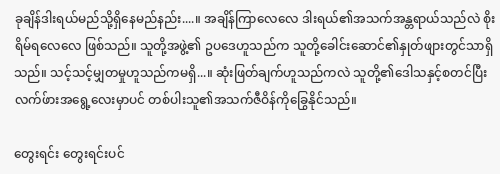ခုချိန်ဒါးရယ်မည်သို့ရှိနေမည်နည်း....။ အချိန်ကြာလေလေ ဒါးရယ်၏အသက်အန္တရာယ်သည်လဲ စိုးရိမ်ရလေလေ ဖြစ်သည်။ သူတို့အဖွဲ့၏ ဥပဒေဟူသည်က သူတို့ခေါင်းဆောင်၏နှုတ်ဖျားတွင်သာရှိသည်။ သင့်သင့်မျှတမှုဟူသည်ကမရှိ...။ ဆုံးဖြတ်ချက်ဟူသည်ကလဲ သူတို့၏ဒေါသနှင့်စတင်ပြီး လက်ဖ်ားအရွေ့လေးမှာပင် တစ်ပါးသူ၏အသက်ဇီဝိန်ကိုခြွေနိုင်သည်။

တွေးရင်း တွေးရင်းပင်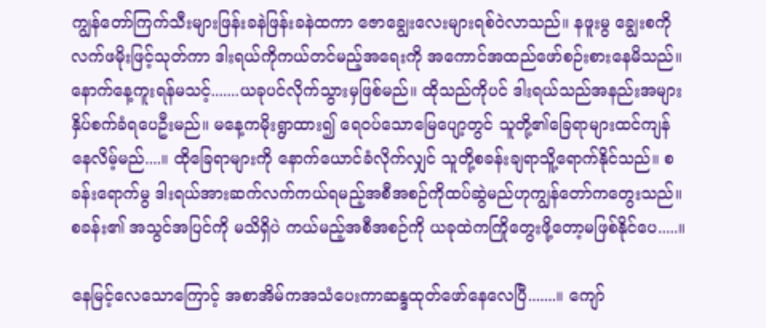ကျွန်တော်ကြက်သီးများဖြန်းခနဲဖြန်းခနဲထကာ ဇောချွေးလေးများရစ်ဝဲလာသည်။ နဖူးမွ ချွေးစကိုလက်ဖမိုးဖြင့်သုတ်ကာ ဒါးရယ်ကိုကယ်တင်မည့်အရေးကို အကောင်အထည်ဖော်စဉ်းစားနေမိသည်။ နောက်နေ့ကူးရန်မသင့်.......ယခုပင်လိုက်သွားမှဖြစ်မည်။ ထိုသည်ကိုပင် ဒါးရယ်သည်အနည်းအများနှိပ်စက်ခံရပေဦးမည်။ မနေ့ကမိုးရွာထား၍ ရေဝပ်သောမြေပျော့တွင် သူတို့၏ခြေရာများထင်ကျန်နေလိမ့်မည်....။ ထိုခြေရာများကို နောက်ယောင်ခံလိုက်လျှင် သူတို့စခန်းချရာသိူ့ရောက်နိုင်သည်။ စခန်းရောက်မွ ဒါးရယ်အားဆက်လက်ကယ်ရမည့်အစီအစဉ်ကိုထပ်ဆွဲမည်ဟုကျွန်တော်ကတွေးသည်။ စခန်း၏ အသွင်အပြင်ကို မသိရှိပဲ ကယ်မည့်အစီအစဉ်ကို ယခုထဲကကြိုတွေးဖို့တော့မဖြစ်နိုင်ပေ.....။

နေမြင့်လေသောကြောင့် အစာအိမ်ကအသံပေးကာဆန္ဒထုတ်ဖော်နေလေပြီ.......။ ကျော်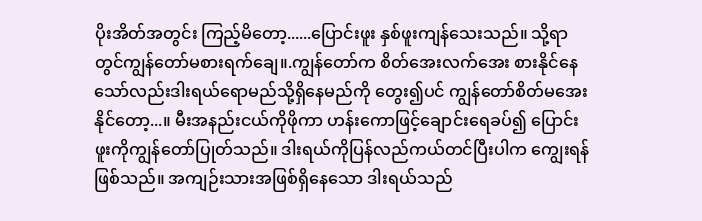ပိုးအိတ်အတွင်း ကြည့်မိတော့......ပြောင်းဖူး နှစ်ဖူးကျန်သေးသည်။ သို့ရာတွင်ကျွန်တော်မစားရက်ချေ။.ကျွန်တော်က စိတ်အေးလက်အေး စားနိုင်နေသော်လည်းဒါးရယ်ရောမည်သို့ရှိနေမည်ကို တွေး၍ပင် ကျွန်တော်စိတ်မအေးနိုင်တော့...။ မီးအနည်းငယ်ကိုဖိုကာ ဟန်းကောဖြင့်ချောင်းရေခပ်၍ ပြောင်းဖူးကိုကျွန်တော်ပြုတ်သည်။ ဒါးရယ်ကိုပြန်လည်ကယ်တင်ပြီးပါက ကျွေးရန်ဖြစ်သည်။ အကျဉ်းသားအဖြစ်ရှိနေသော ဒါးရယ်သည်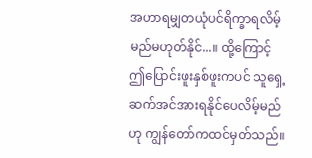အဟာရမျှတယုံပင်ရိက္ခာရလိမ့်မည်မဟုတ်နိုင်...။ ထို့ကြောင့် ဤပြောင်းဖူးနှစ်ဖူးကပင် သူရှေ့ဆက်အင်အားရနိုင်ပေလိမ့်မည်ဟု ကျွန်တော်ကထင်မှတ်သည်။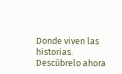Donde viven las historias. Descúbrelo ahora